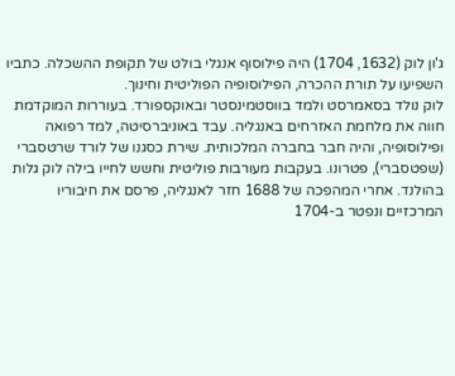ג'ון לוק (1632, 1704) היה פילוסוף אנגלי בולט של תקופת ההשכלה. כתביו השפיעו על תורת ההכרה, הפילוסופיה הפוליטית וחינוך.
לוק נולד בסאמרסט ולמד בווסטמינסטר ובאוקספורד. בעוררות המוקדמת חווה את מלחמת האזרחים באנגליה. עבד באוניברסיטה, למד רפואה ופילוסופיה, והיה חבר בחברה המלכותית. שירת כסגנו של לורד שרטסברי (שפטסברי), פטרונו. בעקבות מעורבות פוליטית וחשש לחייו בילה לוק גלות בהולנד. אחרי המהפכה של 1688 חזר לאנגליה, פרסם את חיבוריו המרכזיים ונפטר ב-1704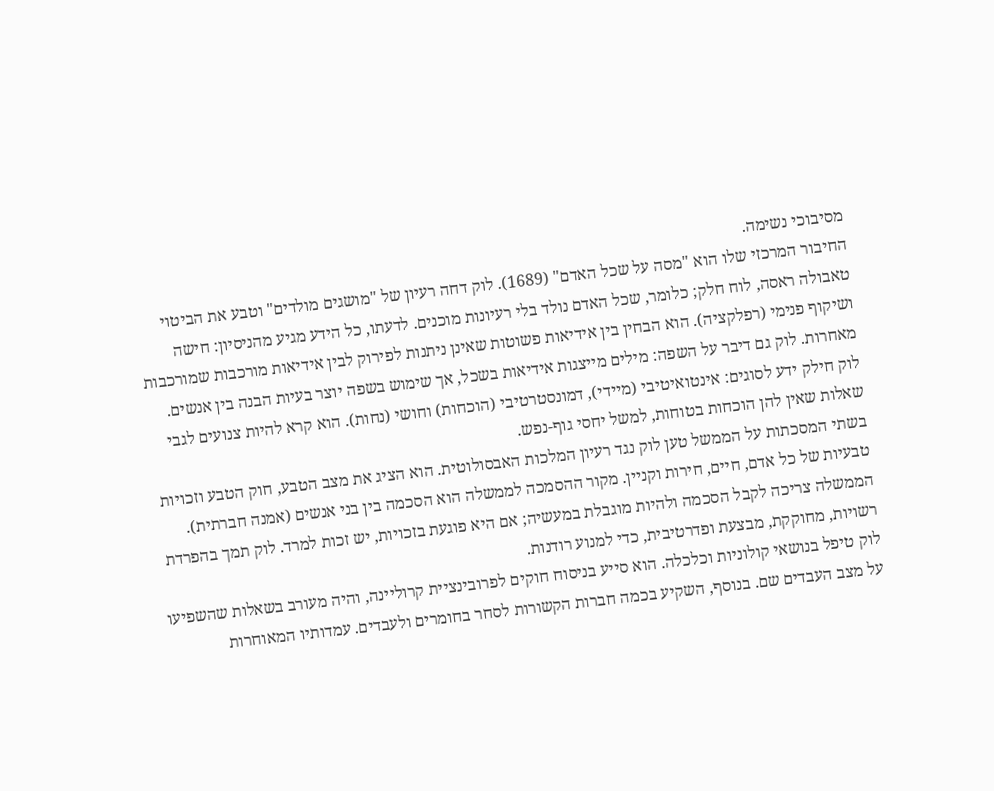מסיבוכי נשימה.
החיבור המרכזי שלו הוא "מסה על שכל האדם" (1689). לוק דחה רעיון של "מושגים מולדים" וטבע את הביטוי טאבולה ראסה, לוח חלק; כלומר, שכל האדם נולד בלי רעיונות מוכנים. לדעתו, כל הידע מגיע מהניסיון: חישה ושיקוף פנימי (רפלקציה). הוא הבחין בין אידיאות פשוטות שאינן ניתנות לפירוק לבין אידיאות מורכבות שמורכבות מאחרות. לוק גם דיבר על השפה: מילים מייצגות אידיאות בשכל, אך שימוש בשפה יוצר בעיות הבנה בין אנשים.
לוק חילק ידע לסוגים: אינטואיטיבי (מיידי), דמונסטרטיבי (הוכחות) וחושי (נחות). הוא קרא להיות צנועים לגבי שאלות שאין להן הוכחות בטוחות, למשל יחסי גוף-נפש.
בשתי המסכתות על הממשל טען לוק נגד רעיון המלכות האבסולוטית. הוא הציג את מצב הטבע, חוק הטבע וזכויות טבעיות של כל אדם, חיים, חירות וקניין. מקור ההסמכה לממשלה הוא הסכמה בין בני אנשים (אמנה חברתית). הממשלה צריכה לקבל הסכמה ולהיות מוגבלת במעשיה; אם היא פוגעת בזכויות, יש זכות למרד. לוק תמך בהפרדת רשויות, מחוקקת, מבצעת ופדרטיבית, כדי למנוע רודנות.
לוק טיפל בנושאי קולוניות וכלכלה. הוא סייע בניסוח חוקים לפרובינציית קרוליינה, והיה מעורב בשאלות שהשפיעו על מצב העבדים שם. בנוסף, השקיע בכמה חברות הקשורות לסחר בחומרים ולעבדים. עמדותיו המאוחרות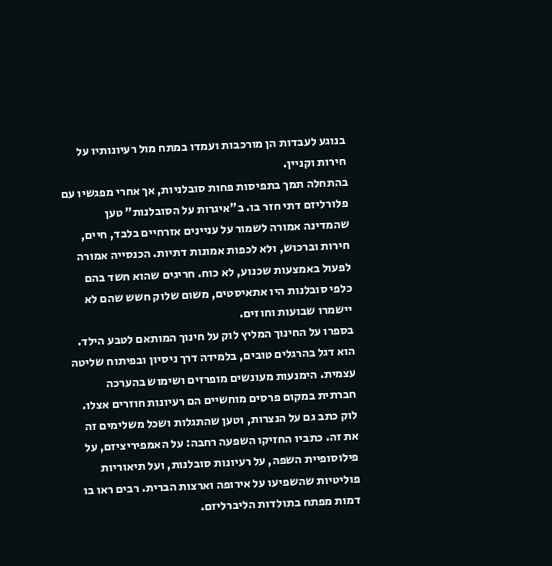בנוגע לעבדות הן מורכבות ועמדו במתח מול רעיונותיו על חירות וקניין.
בהתחלה תמך בתפיסות פחות סובלניות, אך אחרי מפגשיו עם פלורליזם דתי חזר בו. ב"איגרות על הסובלנות" טען שהמדינה אמורה לשמור על עניינים אזרחיים בלבד, חיים, חירות וברכוש, ולא לכפות אמונות דתיות. הכנסייה אמורה לפעול באמצעות שכנוע, לא כוח. חריגים שהוא חשד בהם כלפי סובלנות היו אתאיסטים, משום שלוק חשש שהם לא יישמרו שבועות וחוזים.
בספרו על החינוך המליץ לוק על חינוך המותאם לטבע הילד. הוא דגל בהרגלים טובים, בלמידה דרך ניסיון ובפיתוח שליטה עצמית. הימנעות מעונשים מופרזים ושימוש בהערכה חברתית במקום פרסים מוחשיים הם רעיונות חוזרים אצלו.
לוק כתב גם על הנצרות, וטען שהתגלות ושכל משלימים זה את זה. כתביו החזיקו השפעה רחבה: על האמפיריציזם, על פילוסופיית השפה, על רעיונות סובלנות, ועל תיאוריות פוליטיות שהשפיעו על אירופה וארצות הברית. רבים ראו בו דמות מפתח בתולדות הליברליזם.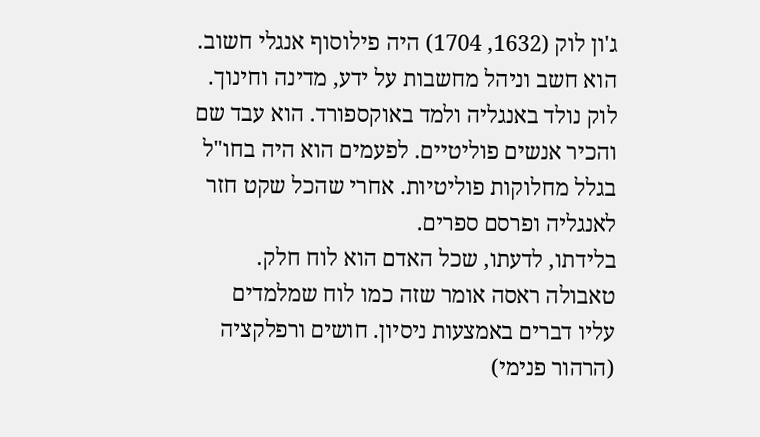ג'ון לוק (1632, 1704) היה פילוסוף אנגלי חשוב. הוא חשב וניהל מחשבות על ידע, מדינה וחינוך.
לוק נולד באנגליה ולמד באוקספורד. הוא עבד שם והכיר אנשים פוליטיים. לפעמים הוא היה בחו"ל בגלל מחלוקות פוליטיות. אחרי שהכל שקט חזר לאנגליה ופרסם ספרים.
בלידתו, לדעתו, שכל האדם הוא לוח חלק. טאבולה ראסה אומר שזה כמו לוח שמלמדים עליו דברים באמצעות ניסיון. חושים ורפלקציה (הרהור פנימי)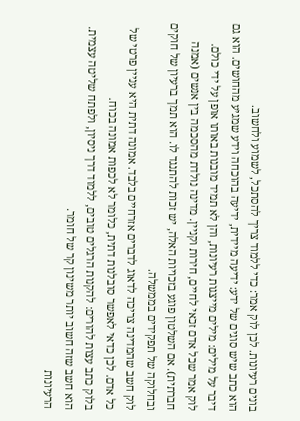בונים רעיונות. לכן לוק אמר: כדי ללמוד צריך להסתכל, לשמוע ולחשוב.
הוא כתב שיש סוגים של ידע: ידיעה מיידית, ידיעה בהוכחה וידע שמגיע מהחושים. הוא גם דיבר על מילים: מילים מייצגות רעיונות, והן לא תמיד מובנות באותו אופן על ידי כולם.
לוק אמר שכל אדם זכאי לחיים, חירות וקניין. מדינה נולדת מהסכמה בין אנשים (אמנה חברתית). אם השלטון פוגע בזכויות האלה, יש זכות להתנגד לו. הוא תמך ברעיון של חוקים ובחלוקה של תפקידים בממשלה.
לוק חשב שהמדינה צריכה לדאוג לדברים אזרחיים בלבד. אמונה דתית היא עניין פרטי של כל אדם. לכן כדאי לאפשר סובלנות דתית, כלומר לא לכפות אמונה בכוח.
בלוק כתב עצות להורים: להקנות הרגלים טובים, ללמוד דרך ניסיון, ולפתח שליטה עצמית. הוא חשב שזה חשוב יותר משינון קר של חומר.
הרעיונות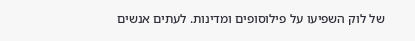של לוק השפיעו על פילוסופים ומדינות. לעתים אנשים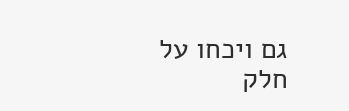גם ויכחו על חלק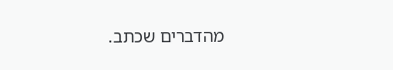מהדברים שכתב.